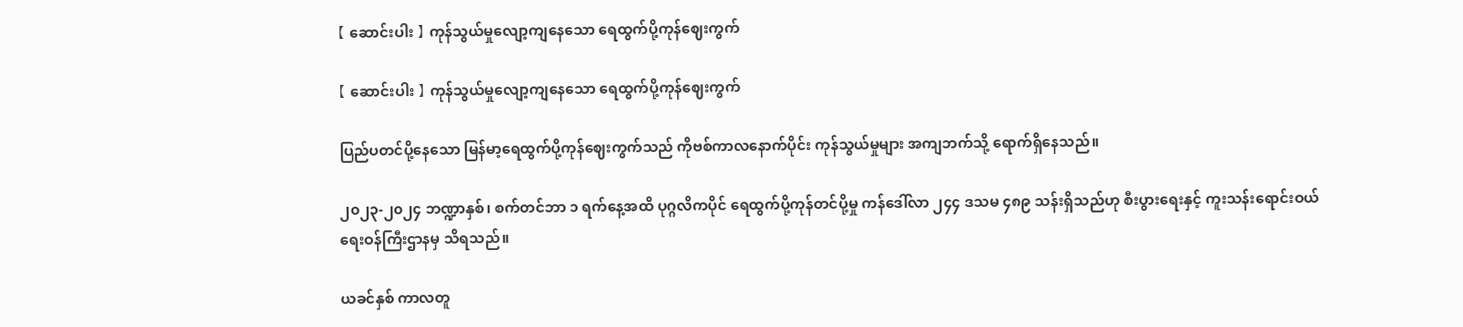【 ဆောင်းပါး 】 ကုန်သွယ်မှုလျော့ကျနေသော ရေထွက်ပို့ကုန်ဈေးကွက်

【 ဆောင်းပါး 】 ကုန်သွယ်မှုလျော့ကျနေသော ရေထွက်ပို့ကုန်ဈေးကွက်

ပြည်ပတင်ပို့နေသော မြန်မာ့ရေထွက်ပို့ကုန်ဈေးကွက်သည် ကိုဗစ်ကာလနောက်ပိုင်း ကုန်သွယ်မှုများ အကျဘက်သို့ ရောက်ရှိနေသည်။

၂၀၂၃-၂၀၂၄ ဘဏ္ဍာနှစ်၊ စက်တင်ဘာ ၁ ရက်နေ့အထိ ပုဂ္ဂလိကပိုင် ရေထွက်ပို့ကုန်တင်ပို့မှု ကန်ဒေါ်လာ ၂၄၄ ဒသမ ၄၈၉ သန်းရှိသည်ဟု စီးပွားရေးနှင့် ကူးသန်းရောင်းဝယ်ရေးဝန်ကြီးဌာနမှ သိရသည်။

ယခင်နှစ် ကာလတူ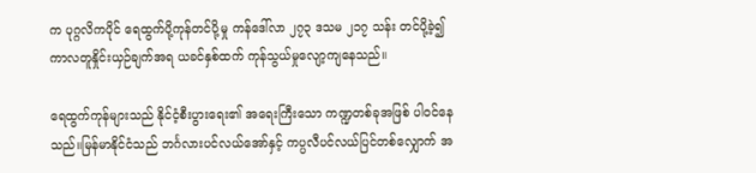က ပုဂ္ဂလိကပိုင် ရေထွက်ပို့ကုန်တင်ပို့မှု ကန်ဒေါ်လာ ၂၇၃ ဒသမ ၂၁၇ သန်း တင်ပို့ခဲ့၍ ကာလတူနှိုင်းယှဉ်ချက်အရ ယခင်နှစ်ထက် ကုန်သွယ်မှုလျော့ကျနေသည်။

ရေထွက်ကုန်များသည် နိုင်ငံ့စီးပွားရေး၏ အရေးကြီးသော ကဏ္ဍတစ်ခုအဖြစ် ပါဝင်နေသည်။မြန်မာနိုင်ငံသည် ဘင်္ဂလားပင်လယ်အော်နှင့် ကပ္ပလီပင်လယ်ပြင်တစ်လျှောက် အ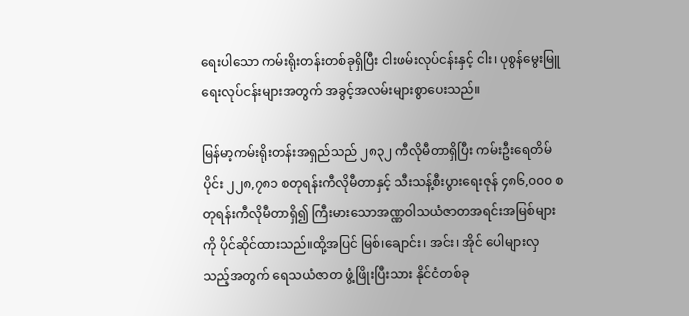ရေးပါသော ကမ်းရိုးတန်းတစ်ခုရှိပြီး ငါးဖမ်းလုပ်ငန်းနှင့် ငါး၊ ပုစွန်မွေးမြူရေးလုပ်ငန်းများအတွက် အခွင့်အလမ်းများစွာပေးသည်။

မြန်မာ့ကမ်းရိုးတန်းအရှည်သည် ၂၈၃၂ ကီလိုမီတာရှိပြီး ကမ်းဦးရေတိမ်ပိုင်း ၂၂၈,၇၈၁ စတုရန်းကီလိုမီတာနှင့် သီးသန့်စီးပွားရေးဇုန် ၄၈၆,၀၀၀ စတုရန်းကီလိုမီတာရှိ၍ ကြီးမားသောအဏ္ဏဝါသယံဇာတအရင်းအမြစ်များကို ပိုင်ဆိုင်ထားသည်။ထို့အပြင် မြစ်၊ချောင်း၊ အင်း၊ အိုင် ပေါများလှသည့်အတွက် ရေသယံဇာတ ဖွံ့ဖြိုးပြီးသား နိုင်ငံတစ်ခု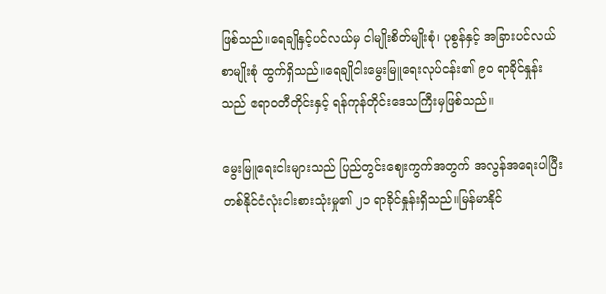ဖြစ်သည်။ရေချိုနှင့်ပင်လယ်မှ ငါမျိုးစိတ်မျိုးစုံ၊ ပုစွန်နှင့် အခြားပင်လယ်စာမျိုးစုံ ထွက်ရှိသည်။ရေချိုငါးမွေးမြူရေးလုပ်ငန်း၏ ၉၀ ရာခိုင်နှုန်းသည် ဧရာဝတီတိုင်းနှင့် ရန်ကုန်တိုင်းဒေသကြီးမှဖြစ်သည်။

မွေးမြူရေးငါးများသည် ပြည်တွင်းဈေးကွက်အတွက် အလွန်အရေးပါပြီး တစ်နိုင်ငံလုံးငါးစားသုံးမှု၏ ၂၁ ရာခိုင်နှုန်းရှိသည်။မြန်မာနိုင်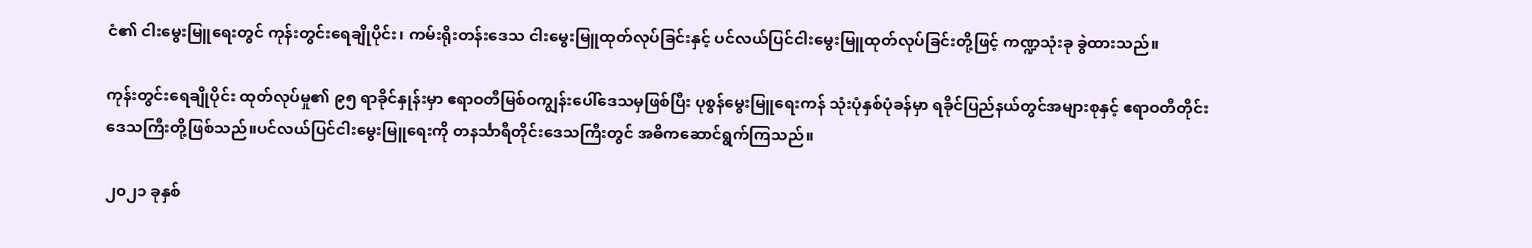ငံ၏ ငါးမွေးမြူရေးတွင် ကုန်းတွင်းရေချိုပိုင်း၊ ကမ်းရိုးတန်းဒေသ ငါးမွေးမြူထုတ်လုပ်ခြင်းနှင့် ပင်လယ်ပြင်ငါးမွေးမြူထုတ်လုပ်ခြင်းတို့ဖြင့် ကဏ္ဍသုံးခု ခွဲထားသည်။

ကုန်းတွင်းရေချိုပိုင်း ထုတ်လုပ်မှု၏ ၉၅ ရာခိုင်နှုန်းမှာ ဧရာဝတီမြစ်ဝကျွန်းပေါ်ဒေသမှဖြစ်ပြီး ပုစွန်မွေးမြူရေးကန် သုံးပုံနှစ်ပုံခန်မှာ ရခိုင်ပြည်နယ်တွင်အများစုနှင့် ဧရာဝတီတိုင်းဒေသကြီးတို့ဖြစ်သည်။ပင်လယ်ပြင်ငါးမွေးမြူရေးကို တနင်္သာရီတိုင်းဒေသကြီးတွင် အဓိကဆောင်ရွက်ကြသည်။

၂၀၂၁ ခုနှစ်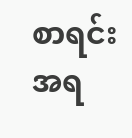စာရင်းအရ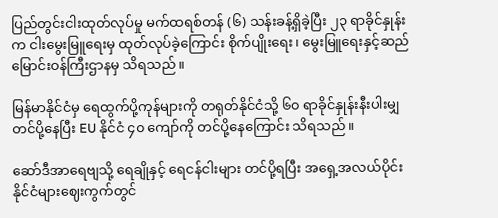ပြည်တွင်းငါးထုတ်လုပ်မှု မက်ထရစ်တန် (၆) သန်းခန့်ရှိခဲ့ပြီး ၂၃ ရာခိုင်နှုန်းက ငါးမွေးမြူရေးမှ ထုတ်လုပ်ခဲ့ကြောင်း စိုက်ပျိုးရေး၊ မွေးမြူရေးနှင့်ဆည်မြောင်းဝန်ကြီးဌာနမှ သိရသည်။

မြန်မာနိုင်ငံမှ ရေထွက်ပို့ကုန်များကို တရုတ်နိုင်ငံသို့ ၆၀ ရာခိုင်နှုန်းနီးပါးမျှ တင်ပို့နေပြီး EU နိုင်ငံ ၄၀ ကျော်ကို တင်ပို့နေကြောင်း သိရသည်။

ဆော်ဒီအာရေဗျသို့ ရေချိုနှင့် ရေငန်ငါးများ တင်ပို့ရပြီး အရှေ့အလယ်ပိုင်းနိုင်ငံများဈေးကွက်တွင်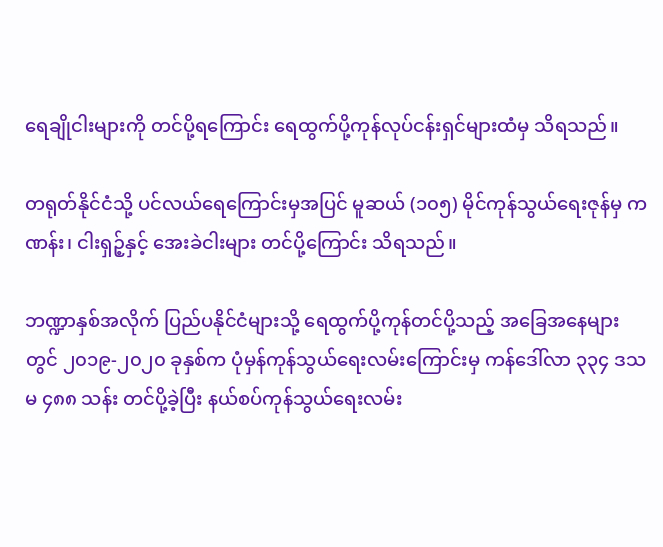ရေချိုငါးများကို တင်ပို့ရကြောင်း ရေထွက်ပို့ကုန်လုပ်ငန်းရှင်များထံမှ သိရသည်။

တရုတ်နိုင်ငံသို့ ပင်လယ်ရေကြောင်းမှအပြင် မူဆယ် (၁၀၅) မိုင်ကုန်သွယ်ရေးဇုန်မှ ကဏန်း၊ ငါးရှဉ့်နှင့် အေးခဲငါးများ တင်ပို့ကြောင်း သိရသည်။

ဘဏ္ဍာနှစ်အလိုက် ပြည်ပနိုင်ငံများသို့ ရေထွက်ပို့ကုန်တင်ပို့သည့် အခြေအနေများတွင် ၂၀၁၉-၂၀၂၀ ခုနှစ်က ပုံမှန်ကုန်သွယ်ရေးလမ်းကြောင်းမှ ကန်ဒေါ်လာ ၃၃၄ ဒသမ ၄၈၈ သန်း တင်ပို့ခဲ့ပြီး နယ်စပ်ကုန်သွယ်ရေးလမ်း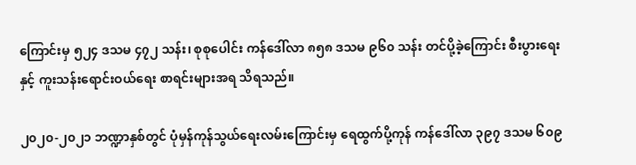ကြောင်းမှ ၅၂၄ ဒသမ ၄၇၂ သန်း၊ စုစုပေါင်း ကန်ဒေါ်လာ ၈၅၈ ဒသမ ၉၆၀ သန်း တင်ပို့ခဲ့ကြောင်း စီးပွားရေးနှင့် ကူးသန်းရောင်းဝယ်ရေး စာရင်းများအရ သိရသည်။

၂၀၂၀-၂၀၂၁ ဘဏ္ဍာနှစ်တွင် ပုံမှန်ကုန်သွယ်ရေးလမ်းကြောင်းမှ ရေထွက်ပို့ကုန် ကန်ဒေါ်လာ ၃၉၇ ဒသမ ၆၀၉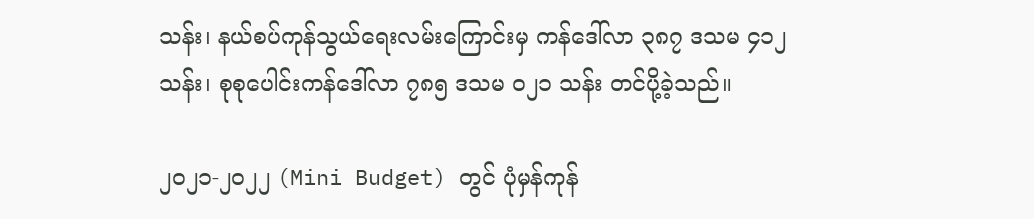သန်း၊ နယ်စပ်ကုန်သွယ်ရေးလမ်းကြောင်းမှ ကန်ဒေါ်လာ ၃၈၇ ဒသမ ၄၁၂ သန်း၊ စုစုပေါင်းကန်ဒေါ်လာ ၇၈၅ ဒသမ ၀၂၁ သန်း တင်ပို့ခဲ့သည်။

၂၀၂၁-၂၀၂၂ (Mini Budget) တွင် ပုံမှန်ကုန်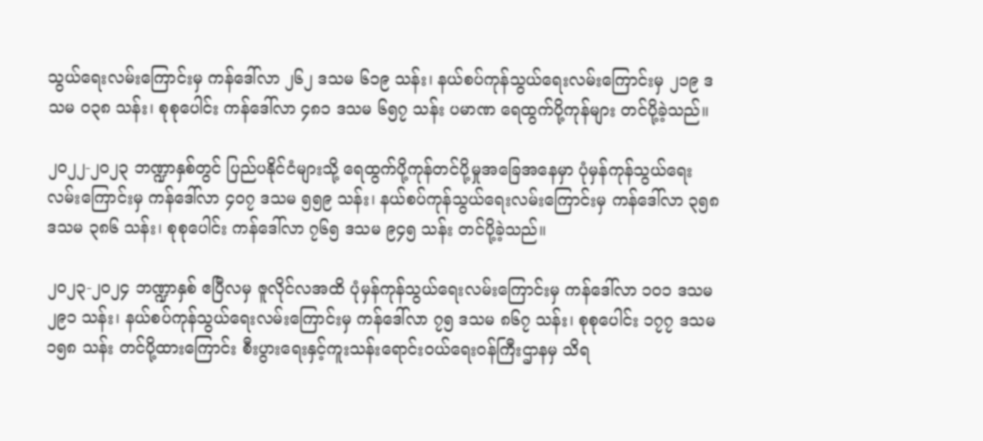သွယ်ရေးလမ်းကြောင်းမှ ကန်ဒေါ်လာ ၂၆၂ ဒသမ ၆၁၉ သန်း၊ နယ်စပ်ကုန်သွယ်ရေးလမ်းကြောင်းမှ ၂၁၉ ဒသမ ၀၃၈ သန်း၊ စုစုပေါင်း ကန်ဒေါ်လာ ၄၈၁ ဒသမ ၆၅၇ သန်း ပမာဏ ရေထွက်ပို့ကုန်များ တင်ပို့ခဲ့သည်။

၂၀၂၂-၂၀၂၃ ဘဏ္ဍာနှစ်တွင် ပြည်ပနိုင်ငံများသို့ ရေထွက်ပို့ကုန်တင်ပို့မှုအခြေအနေမှာ ပုံမှန်ကုန်သွယ်ရေးလမ်းကြောင်းမှ ကန်ဒေါ်လာ ၄၀၇ ဒသမ ၅၅၉ သန်း၊ နယ်စပ်ကုန်သွယ်ရေးလမ်းကြောင်းမှ ကန်ဒေါ်လာ ၃၅၈ ဒသမ ၃၈၆ သန်း၊ စုစုပေါင်း ကန်ဒေါ်လာ ၇၆၅ ဒသမ ၉၄၅ သန်း တင်ပို့ခဲ့သည်။

၂၀၂၃-၂၀၂၄ ဘဏ္ဍာနှစ် ဧပြီလမှ ဇူလိုင်လအထိ ပုံမှန်ကုန်သွယ်ရေးလမ်းကြောင်းမှ ကန်ဒေါ်လာ ၁၀၁ ဒသမ ၂၉၁ သန်း၊ နယ်စပ်ကုန်သွယ်ရေးလမ်းကြောင်းမှ ကန်ဒေါ်လာ ၇၅ ဒသမ ၈၆၇ သန်း၊ စုစုပေါင်း ၁၇၇ ဒသမ ၁၅၈ သန်း တင်ပို့ထားကြောင်း စီးပွားရေးနှင့်ကူးသန်းရောင်းဝယ်ရေးဝန်ကြီးဌာနမှ သိရ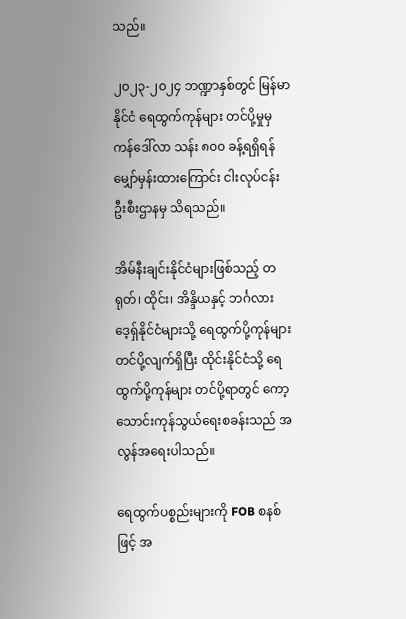သည်။

၂၀၂၃-၂၀၂၄ ဘဏ္ဍာနှစ်တွင် မြန်မာနိုင်ငံ ရေထွက်ကုန်များ တင်ပို့မှုမှ ကန်ဒေါ်လာ သန်း ၈၀၀ ခန့်ရရှိရန် မျှော်မှန်းထားကြောင်း ငါးလုပ်ငန်းဦးစီးဌာနမှ သိရသည်။

အိမ်နီးချင်းနိုင်ငံများဖြစ်သည့် တရုတ်၊ ထိုင်း၊ အိန္ဒိယနှင့် ဘင်္ဂလားဒေ့ရှ်နိုင်ငံများသို့ ရေထွက်ပို့ကုန်များ တင်ပို့လျက်ရှိပြီး ထိုင်းနိုင်ငံသို့ ရေထွက်ပို့ကုန်များ တင်ပို့ရာတွင် ကော့သောင်းကုန်သွယ်ရေးစခန်းသည် အလွန်အရေးပါသည်။

ရေထွက်ပစ္စည်းများကို FOB စနစ်ဖြင့် အ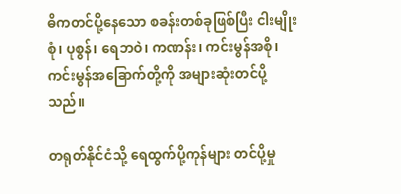ဓိကတင်ပို့နေသော စခန်းတစ်ခုဖြစ်ပြီး ငါးမျိုးစုံ၊ ပုစွန်၊ ရေဘဝဲ၊ ကဏန်း၊ ကင်းမွန်အစို၊ ကင်းမွန်အခြောက်တို့ကို အများဆုံးတင်ပို့သည်။

တရုတ်နိုင်ငံသို့ ရေထွက်ပို့ကုန်များ တင်ပို့မှု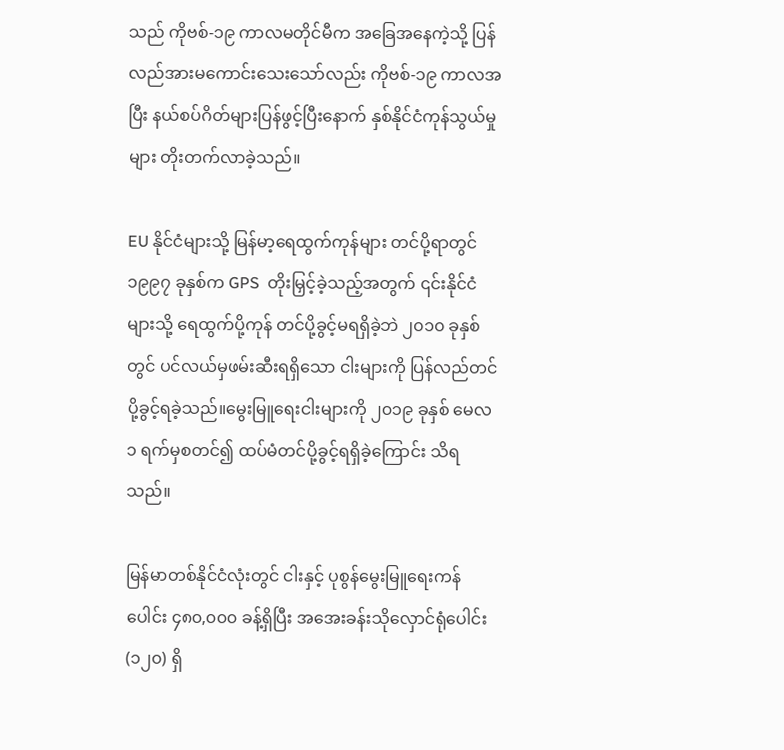သည် ကိုဗစ်-၁၉ ကာလမတိုင်မီက အခြေအနေကဲ့သို့ ပြန်လည်အားမကောင်းသေးသော်လည်း ကိုဗစ်-၁၉ ကာလအပြီး နယ်စပ်ဂိတ်များပြန်ဖွင့်ပြီးနောက် နှစ်နိုင်ငံကုန်သွယ်မှုများ တိုးတက်လာခဲ့သည်။

EU နိုင်ငံများသို့ မြန်မာ့ရေထွက်ကုန်များ တင်ပို့ရာတွင် ၁၉၉၇ ခုနှစ်က GPS  တိုးမြှင့်ခဲ့သည့်အတွက် ၎င်းနိုင်ငံများသို့ ရေထွက်ပို့ကုန် တင်ပို့ခွင့်မရရှိခဲ့ဘဲ ၂၀၁၀ ခုနှစ်တွင် ပင်လယ်မှဖမ်းဆီးရရှိသော ငါးများကို ပြန်လည်တင်ပို့ခွင့်ရခဲ့သည်။မွေးမြူရေးငါးများကို ၂၀၁၉ ခုနှစ် မေလ ၁ ရက်မှစတင်၍ ထပ်မံတင်ပို့ခွင့်ရရှိခဲ့ကြောင်း သိရသည်။

မြန်မာတစ်နိုင်ငံလုံးတွင် ငါးနှင့် ပုစွန်မွေးမြူရေးကန်ပေါင်း ၄၈၀,၀၀၀ ခန့်ရှိပြီး အအေးခန်းသိုလှောင်ရုံပေါင်း (၁၂၀) ရှိ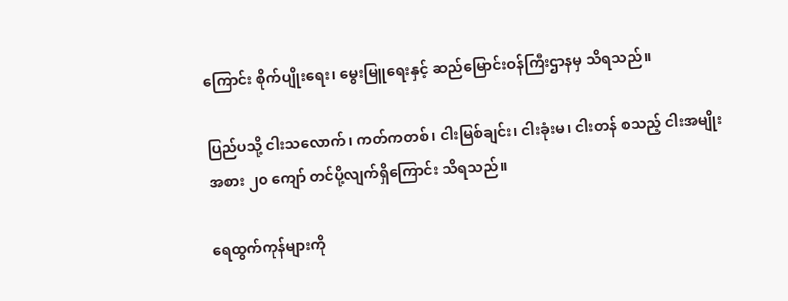ကြောင်း စိုက်ပျိုးရေး၊ မွေးမြူရေးနှင့် ဆည်မြောင်းဝန်ကြီးဌာနမှ သိရသည်။

ပြည်ပသို့ ငါးသလောက်၊ ကတ်ကတစ်၊ ငါးမြစ်ချင်း၊ ငါးခုံးမ၊ ငါးတန် စသည့် ငါးအမျိုးအစား ၂၀ ကျော် တင်ပို့လျက်ရှိကြောင်း သိရသည်။

ရေထွက်ကုန်များကို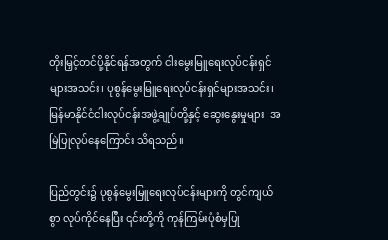တိုးမြှင့်တင်ပို့နိုင်ရန်အတွက် ငါးမွေးမြူရေးလုပ်ငန်းရှင်များအသင်း၊ ပုစွန်မွေးမြူရေးလုပ်ငန်းရှင်များအသင်း၊ မြန်မာနိုင်ငံငါးလုပ်ငန်းအဖွဲ့ချုပ်တို့နှင့် ဆွေးနွေးမှုများ  အမြဲပြုလုပ်နေကြောင်း သိရသည်။

ပြည်တွင်း၌ ပုစွန်မွေးမြူရေးလုပ်ငန်းများကို တွင်ကျယ်စွာ လုပ်ကိုင်နေပြီး ၎င်းတို့ကို ကုန်ကြမ်းပုံစံမှပြု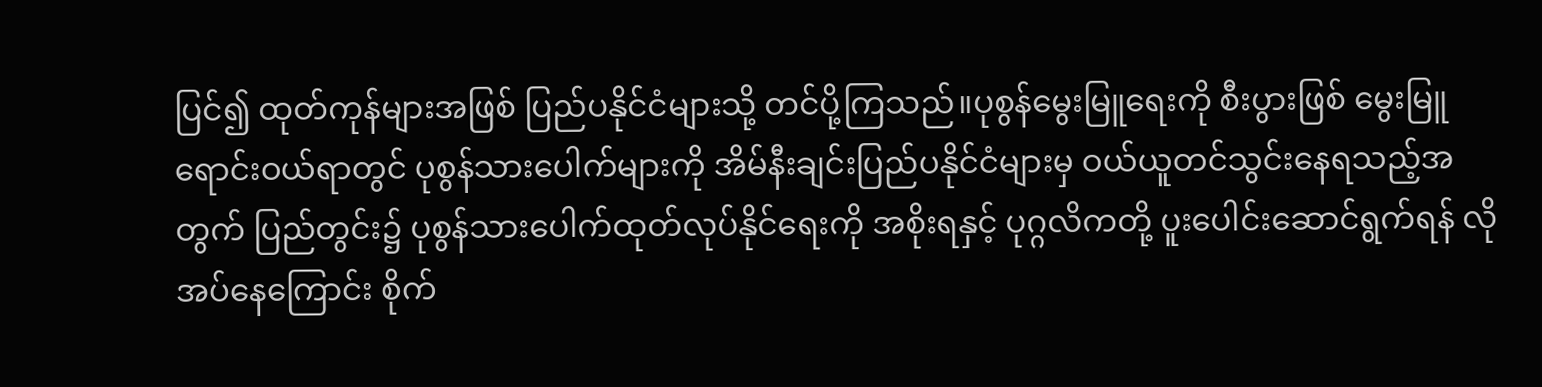ပြင်၍ ထုတ်ကုန်များအဖြစ် ပြည်ပနိုင်ငံများသို့ တင်ပို့ကြသည်။ပုစွန်မွေးမြူရေးကို စီးပွားဖြစ် မွေးမြူရောင်းဝယ်ရာတွင် ပုစွန်သားပေါက်များကို အိမ်နီးချင်းပြည်ပနိုင်ငံများမှ ဝယ်ယူတင်သွင်းနေရသည့်အတွက် ပြည်တွင်း၌ ပုစွန်သားပေါက်ထုတ်လုပ်နိုင်ရေးကို အစိုးရနှင့် ပုဂ္ဂလိကတို့ ပူးပေါင်းဆောင်ရွက်ရန် လိုအပ်နေကြောင်း စိုက်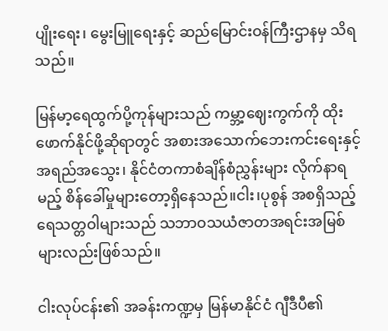ပျိုးရေး၊ မွေးမြူရေးနှင့် ဆည်မြောင်းဝန်ကြီးဌာနမှ သိရသည်။

မြန်မာ့ရေထွက်ပို့ကုန်များသည် ကမ္ဘာ့ဈေးကွက်ကို ထိုးဖောက်နိုင်ဖို့ဆိုရာတွင် အစားအသောက်ဘေးကင်းရေးနှင့် အရည်အသွေး၊ နိုင်ငံတကာစံချိန်စံညွှန်းများ လိုက်နာရမည့် စိန်ခေါ်မှုများတော့ရှိနေသည်။ငါး၊ပုစွန် အစရှိသည့် ရေသတ္တဝါများသည် သဘာဝသယံဇာတအရင်းအမြစ်များလည်းဖြစ်သည်။

ငါးလုပ်ငန်း၏ အခန်းကဏ္ဍမှ မြန်မာနိုင်ငံ ဂျီဒီပီ၏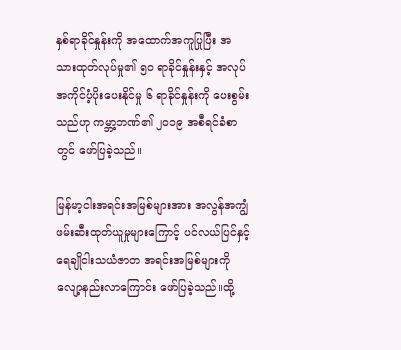နှစ်ရာခိုင်နှုန်းကို အထောက်အကူပြုပြီး အသားထုတ်လုပ်မှု၏ ၅၀ ရာခိုင်နှုန်းနှင့် အလုပ်အကိုင်ပံ့ပိုးပေးနိုင်မှု ၆ ရာခိုင်နှုန်းကို ပေးစွမ်းသည်ဟု ကမ္ဘာ့ဘဏ်၏ ၂၀၁၉ အစီရင်ခံစာတွင် ဖော်ပြခဲ့သည်။

မြန်မာ့ငါးအရင်းအမြစ်များအား အလွန်အကျွံဖမ်းဆီးထုတ်ယူမှုများကြောင့် ပင်လယ်ပြင်နှင့် ရေချိုငါးသယံဇာတ အရင်းအမြစ်များကို လျော့နည်းလာကြောင်း ဖော်ပြခဲ့သည်။ထို့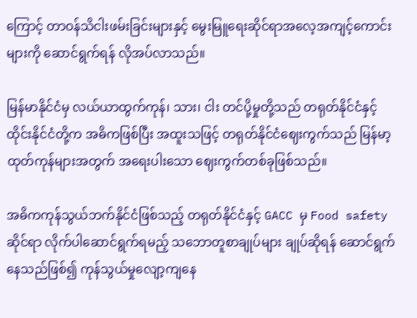ကြောင့် တာဝန်သိငါးဖမ်းခြင်းများနှင့် မွေးမြူရေးဆိုင်ရာအလေ့အကျင့်ကောင်းများကို ဆောင်ရွက်ရန် လိုအပ်လာသည်။

မြန်မာနိုင်ငံမှ လယ်ယာထွက်ကုန်၊ သား၊ ငါး တင်ပို့မှုတို့သည် တရုတ်နိုင်ငံနှင့် ထိုင်းနိုင်ငံတို့က အဓိကဖြစ်ပြီး အထူးသဖြင့် တရုတ်နိုင်ငံဈေးကွက်သည် မြန်မာ့ထုတ်ကုန်များအတွက် အရေးပါးသော ဈေးကွက်တစ်ခုဖြစ်သည်။

အဓိကကုန်သွယ်ဘက်နိုင်ငံဖြစ်သည့် တရုတ်နိုင်ငံနှင့် GACC မှ Food safety ဆိုင်ရာ လိုက်ပါဆောင်ရွက်ရမည့် သဘောတူစာချုပ်များ ချုပ်ဆိုရန် ဆောင်ရွက်နေသည်ဖြစ်၍ ကုန်သွယ်မှုလျော့ကျနေ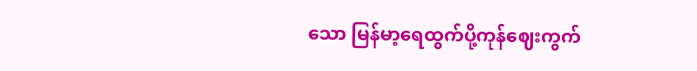သော မြန်မာ့ရေထွက်ပို့ကုန်ဈေးကွက်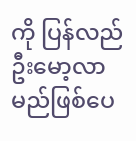ကို ပြန်လည်ဦးမော့လာမည်ဖြစ်ပေ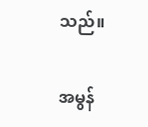သည်။

အမွန်